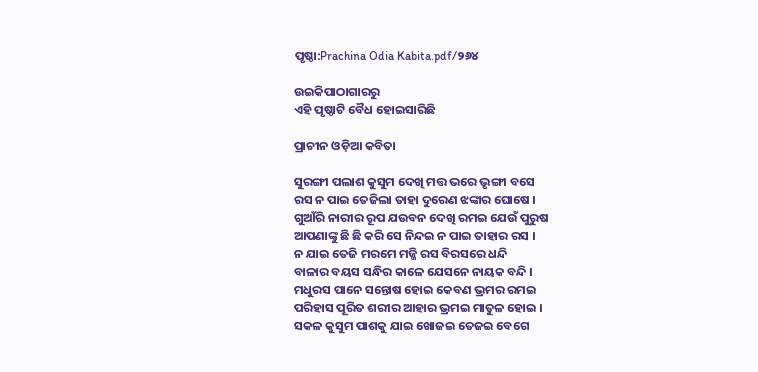ପୃଷ୍ଠା:Prachina Odia Kabita.pdf/୨୬୪

ଉଇକିପାଠାଗାର‌ରୁ
ଏହି ପୃଷ୍ଠାଟି ବୈଧ ହୋଇସାରିଛି

ପ୍ରାଚୀନ ଓଡ଼ିଆ କବିତା

ସୁରଙ୍ଗୀ ପଲାଶ କୁସୁମ ଦେଖି ମତ୍ତ ଭରେ ଭୃଙ୍ଗୀ ବସେ
ରସ ନ ପାଇ ତେଜିଲା ତାହା ଦୁରେଣ ଝଙ୍କାର ଘୋଷେ ।
ଗୁଆଁରି ନାରୀର ରୂପ ଯଉବନ ଦେଖି ରମଇ ଯେଉଁ ପୁରୁଷ
ଆପଣାଙ୍କୁ ଛି ଛି କରି ସେ ନିନ୍ଦଇ ନ ପାଇ ତାହାର ରସ ।
ନ ଯାଇ ତେଜି ମରମେ ମଜ୍ଜି ରସ ବିରସରେ ଧନ୍ଦି
ବାଳାର ବୟସ ସନ୍ଧିର କାଳେ ଯେସନେ ନାୟକ ବନ୍ଦି ।
ମଧୁରସ ପାନେ ସନ୍ତୋଷ ହୋଇ କେବଣ ଭ୍ରମର ରମଇ
ପରିହାସ ପୂରିତ ଶରୀର ଆହାର ଭ୍ରମଇ ମାତୁଳ ହୋଇ ।
ସକଳ କୁସୁମ ପାଶକୁ ଯାଇ ଖୋଜଇ ତେଜଇ ବେଗେ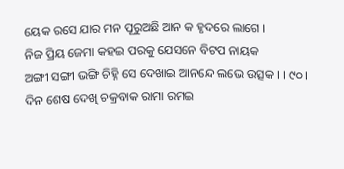ୟେକ ରସେ ଯାର ମନ ପୂରୁଅଛି ଆନ କ ହୃଦରେ ଲାଗେ ।
ନିଜ ପ୍ରିୟ ଜେମା କହଇ ପରକୁ ଯେସନେ ବିଟପ ନାୟକ
ଅଙ୍ଗୀ ସଙ୍ଗୀ ଭଙ୍ଗି ଚିହ୍ନି ସେ ଦେଖାଇ ଆନନ୍ଦେ ଲଭେ ଉତ୍ସକ । । ୯୦ ।
ଦିନ ଶେଷ ଦେଖି ଚକ୍ରବାକ ରାମା ରମଇ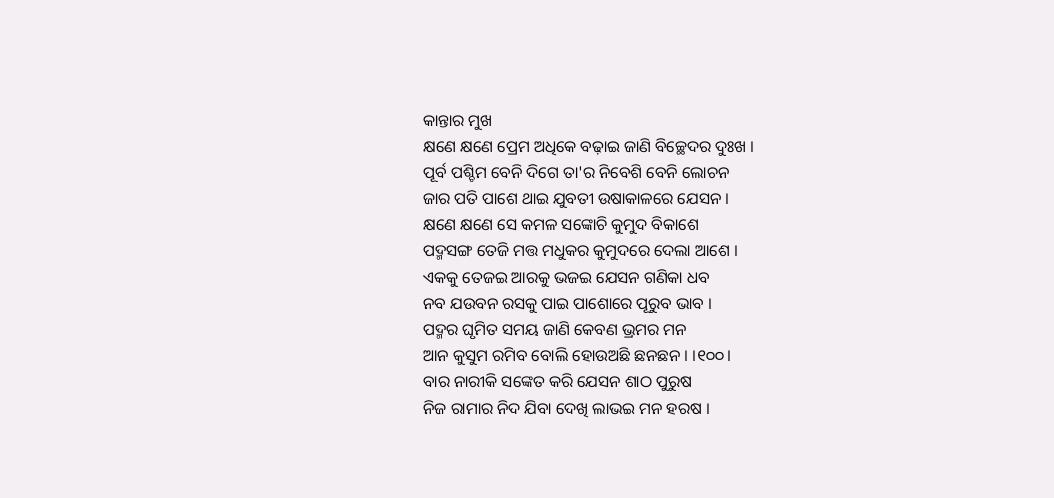କାନ୍ତାର ମୁଖ
କ୍ଷଣେ କ୍ଷଣେ ପ୍ରେମ ଅଧିକେ ବଢ଼ାଇ ଜାଣି ବିଚ୍ଛେଦର ଦୁଃଖ ।
ପୂର୍ବ ପଶ୍ଚିମ ବେନି ଦିଗେ ତା'ର ନିବେଶି ବେନି ଲୋଚନ
ଜାର ପତି ପାଶେ ଥାଇ ଯୁବତୀ ଉଷାକାଳରେ ଯେସନ ।
କ୍ଷଣେ କ୍ଷଣେ ସେ କମଳ ସଙ୍କୋଚି କୁମୁଦ ବିକାଶେ
ପଦ୍ମସଙ୍ଗ ତେଜି ମତ୍ତ ମଧୁକର କୁମୁଦରେ ଦେଲା ଆଶେ ।
ଏକକୁ ତେଜଇ ଆରକୁ ଭଜଇ ଯେସନ ଗଣିକା ଧବ
ନବ ଯଉବନ ରସକୁ ପାଇ ପାଶୋରେ ପୂରୁବ ଭାବ ।
ପଦ୍ମର ଘୃମିତ ସମୟ ଜାଣି କେବଣ ଭ୍ରମର ମନ
ଆନ କୁସୁମ ରମିବ ବୋଲି ହୋଉଅଛି ଛନଛନ । ।୧୦୦।
ବାର ନାରୀକି ସଙ୍କେତ କରି ଯେସନ ଶାଠ ପୁରୁଷ
ନିଜ ରାମାର ନିଦ ଯିବା ଦେଖି ଲାଭଇ ମନ ହରଷ ।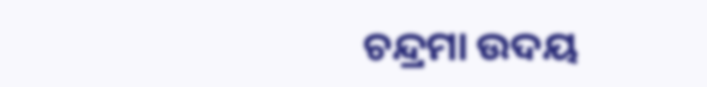ଚନ୍ଦ୍ରମା ଉଦୟ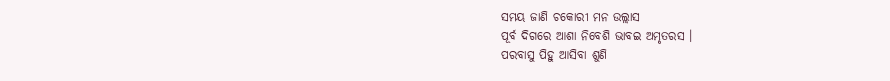ସମୟ ଜାଣି ଚକୋରୀ ମନ ଉଲ୍ଲାସ
ପୂର୍ବ ଦିଗରେ ଆଶା ନିବେଶି ଭାବଇ ଅମୃତରସ ।
ପରବାସୁ ପିହୁ ଆସିବା ଶୁଣି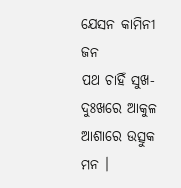ଯେସନ କାମିନୀ ଜନ
ପଥ ଚାହିଁ ସୁଖ-ଦୁଃଖରେ ଆକୁଳ ଆଶାରେ ଉତ୍ସୁକ ମନ ।